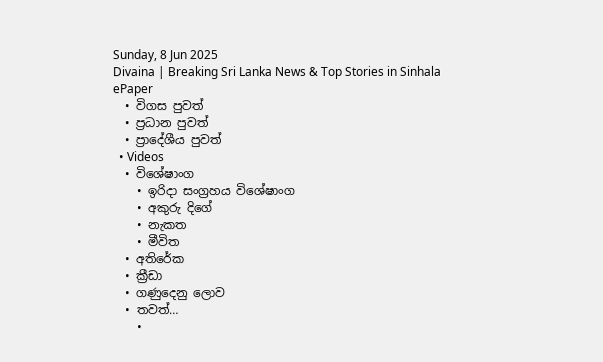Sunday, 8 Jun 2025
Divaina | Breaking Sri Lanka News & Top Stories in Sinhala
ePaper
  • විගස පුවත්
  • ප්‍රධාන පුවත්
  • ප්‍රාදේශීය පුවත්
  • Videos
  • විශේෂාංග
    • ඉරිදා සංග්‍රහය විශේෂාංග
    • අකුරු දිගේ
    • නැකත
    • මීවිත
  • අතිරේක
  • ක්‍රීඩා
  • ගණුදෙනු ලොව
  • තවත්…
    •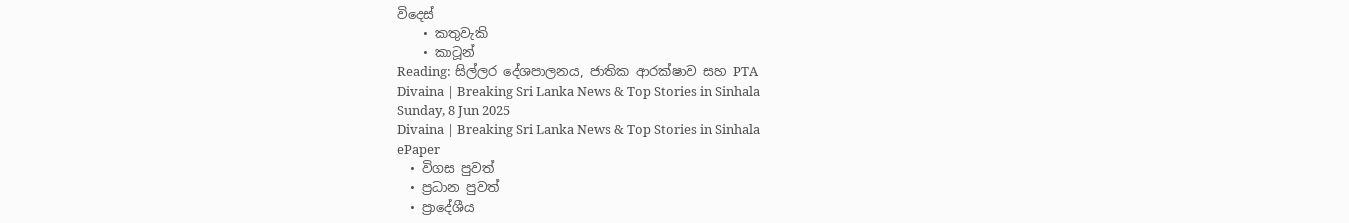විදෙස්
    • කතුවැකි
    • කාටූන්
Reading: සිල්ලර දේශපාලනය, ජාතික ආරක්ෂාව සහ PTA
Divaina | Breaking Sri Lanka News & Top Stories in Sinhala
Sunday, 8 Jun 2025
Divaina | Breaking Sri Lanka News & Top Stories in Sinhala
ePaper
  • විගස පුවත්
  • ප්‍රධාන පුවත්
  • ප්‍රාදේශීය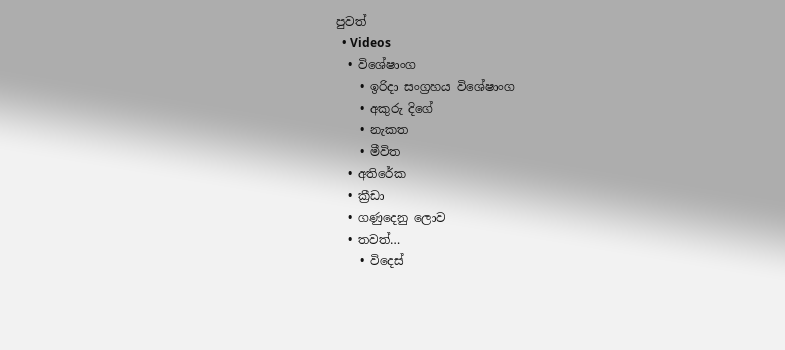පුවත්
  • Videos
  • විශේෂාංග
    • ඉරිදා සංග්‍රහය විශේෂාංග
    • අකුරු දිගේ
    • නැකත
    • මීවිත
  • අතිරේක
  • ක්‍රීඩා
  • ගණුදෙනු ලොව
  • තවත්…
    • විදෙස්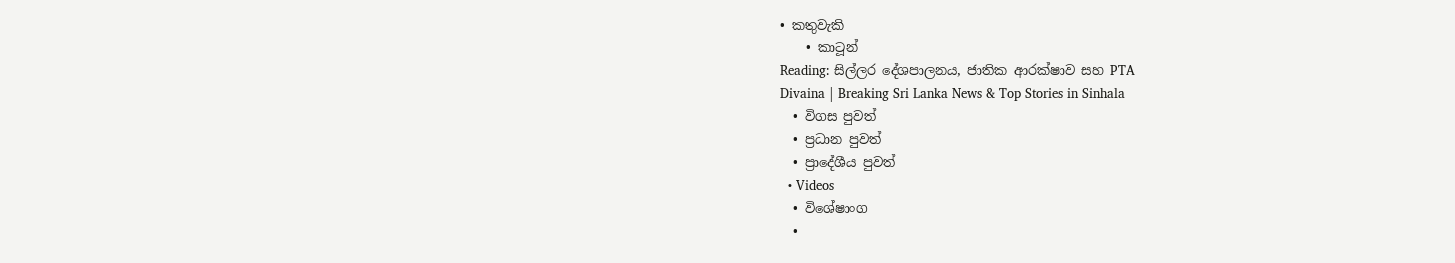• කතුවැකි
    • කාටූන්
Reading: සිල්ලර දේශපාලනය, ජාතික ආරක්ෂාව සහ PTA
Divaina | Breaking Sri Lanka News & Top Stories in Sinhala
  • විගස පුවත්
  • ප්‍රධාන පුවත්
  • ප්‍රාදේශීය පුවත්
  • Videos
  • විශේෂාංග
  •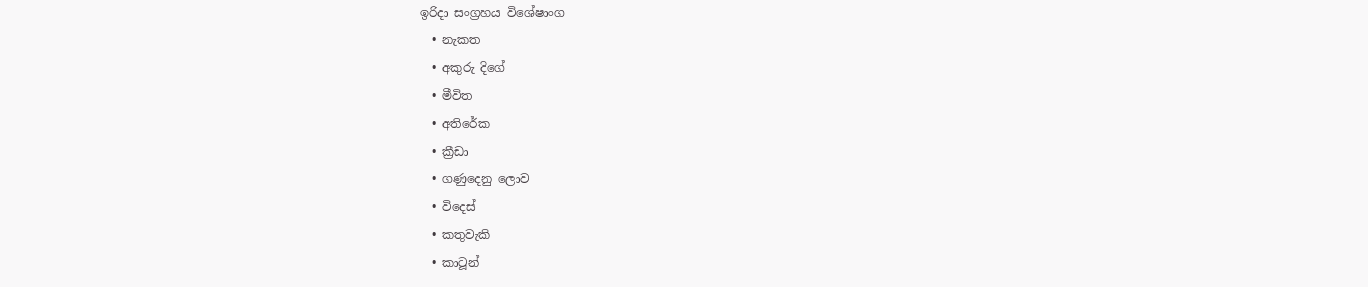ඉරිදා සංග්‍රහය විශේෂාංග
  • නැකත
  • අකුරු දිගේ
  • මීවිත
  • අතිරේක
  • ක්‍රීඩා
  • ගණුදෙනු ලොව
  • විදෙස්
  • කතුවැකි
  • කාටූන්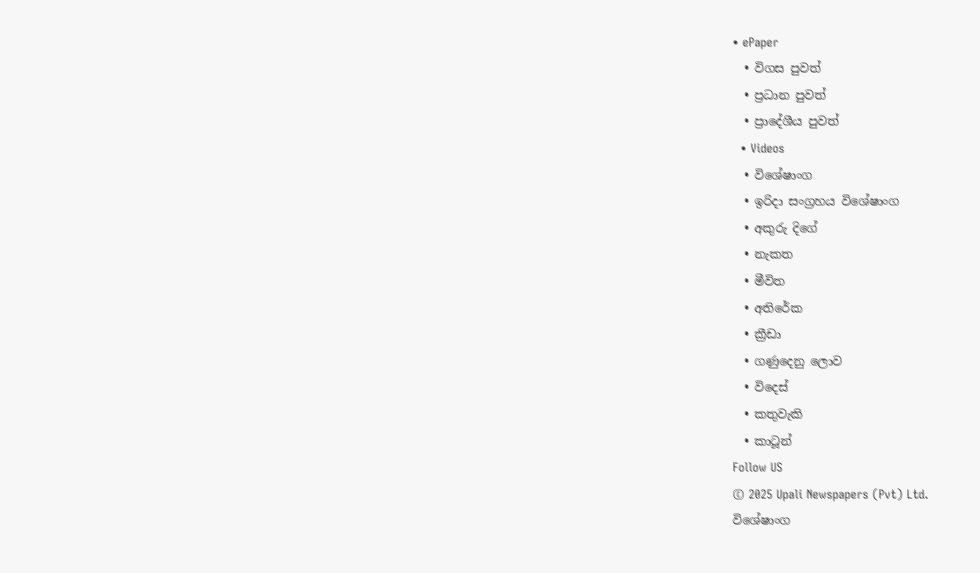• ePaper
  • විගස පුවත්
  • ප්‍රධාන පුවත්
  • ප්‍රාදේශීය පුවත්
  • Videos
  • විශේෂාංග
  • ඉරිදා සංග්‍රහය විශේෂාංග
  • අකුරු දිගේ
  • නැකත
  • මීවිත
  • අතිරේක
  • ක්‍රීඩා
  • ගණුදෙනු ලොව
  • විදෙස්
  • කතුවැකි
  • කාටූන්
Follow US
© 2025 Upali Newspapers (Pvt) Ltd.
විශේෂාංග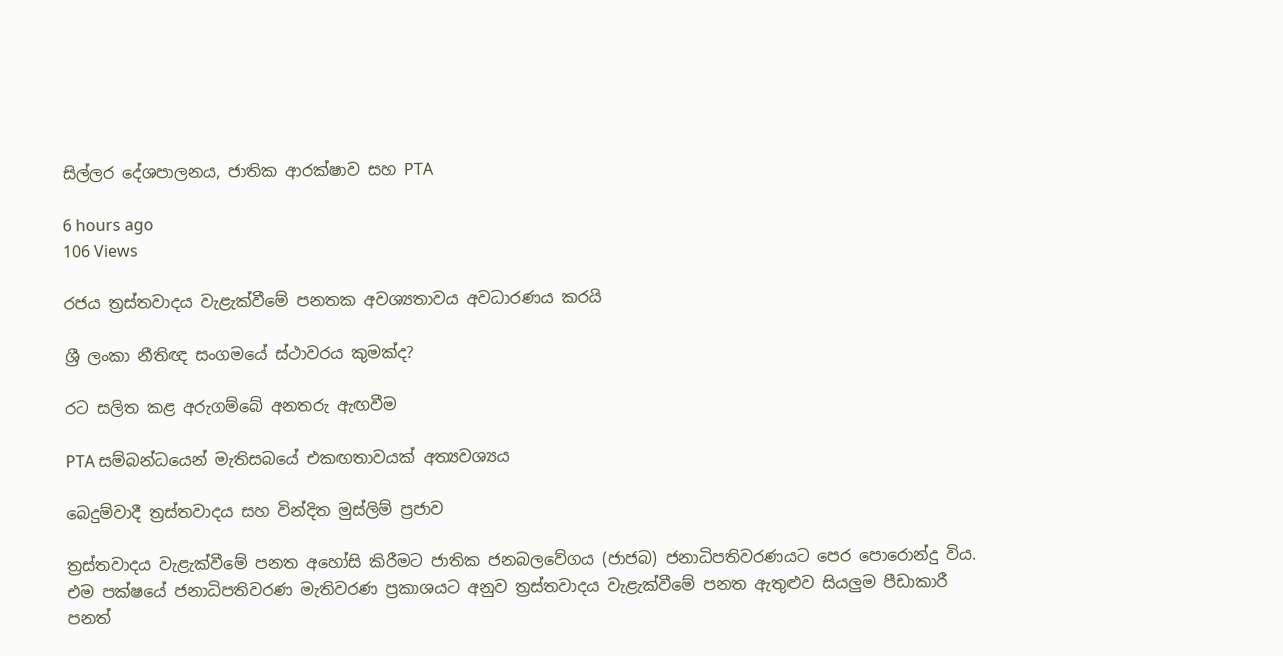සිල්ලර දේශපාලනය, ජාතික ආරක්ෂාව සහ PTA

6 hours ago
106 Views

රජය ත්‍රස්තවාදය වැළැක්වීමේ පනතක අවශ්‍යතාවය අවධාරණය කරයි

ශ්‍රී ලංකා නීතිඥ සංගමයේ ස්ථාවරය කුමක්ද?

රට සලිත කළ අරුගම්බේ අනතරු ඇඟවීම

PTA සම්බන්ධයෙන් මැතිසබයේ එකඟතාවයක් අත්‍යවශ්‍යය

බෙදුම්වාදී ත්‍රස්තවාදය සහ වින්දිත මුස්ලිම් ප්‍රජාව

ත්‍රස්තවාදය වැළැක්වීමේ පනත අහෝසි කිරීමට ජාතික ජනබලවේගය (ජාජබ) ජනාධිපතිවරණයට පෙර පොරොන්දු විය. එම පක්ෂයේ ජනාධිපතිවරණ මැතිවරණ ප්‍රකාශයට අනුව ත්‍රස්තවාදය වැළැක්වීමේ පනත ඇතුළුව සියලුම පීඩාකාරී පනත්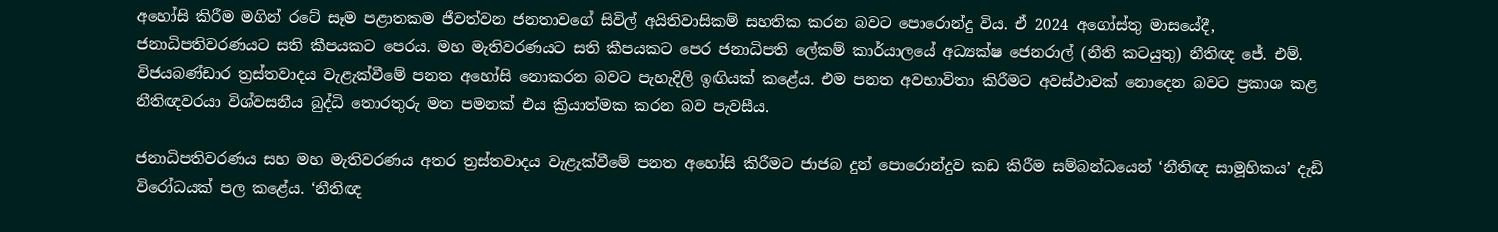අහෝසි කිරීම මගින් රටේ සෑම පළාතකම ජීවත්වන ජනතාවගේ සිවිල් අයිතිවාසිකම් සහතික කරන බවට පොරොන්දු විය. ඒ 2024 අගෝස්තු මාසයේදී, ජනාධිපතිවරණයට සති කීපයකට පෙරය. මහ මැතිවරණයට සති කීපයකට පෙර ජනාධිපති ලේකම් කාර්යාලයේ අධ්‍යක්ෂ ජෙනරාල් (නීති කටයුතු) නීතිඥ ජේ. එම්. විජයබණ්ඩාර ත්‍රස්තවාදය වැළැක්වීමේ පනත අහෝසි නොකරන බවට පැහැදිලි ඉඟියක් කළේය. එම පනත අවභාවිතා කිරීමට අවස්ථාවක් නොදෙන බවට ප්‍රකාශ කළ නීතිඥවරයා විශ්වසනීය බුද්ධි තොරතුරු මත පමනක් එය ක්‍රියාත්මක කරන බව පැවසීය.

ජනාධිපතිවරණය සහ මහ මැතිවරණය අතර ත්‍රස්තවාදය වැළැක්වීමේ පනත අහෝසි කිරීමට ජාජබ දුන් පොරොන්දුව කඩ කිරීම සම්බන්ධයෙන් ‘නීතිඥ සාමූහිකය’ දැඩි විරෝධයක් පල කළේය. ‘නීතිඥ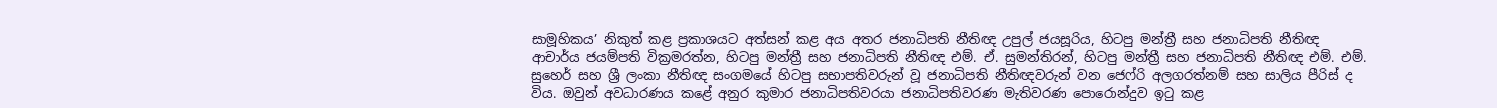සාමූහිකය’ නිකුත් කළ ප්‍රකාශයට අත්සන් කළ අය අතර ජනාධිපති නීතිඥ උපුල් ජයසූරිය, හිටපු මන්ත්‍රී සහ ජනාධිපති නීතිඥ ආචාර්ය ජයම්පති වික්‍රමරත්න, හිටපු මන්ත්‍රී සහ ජනාධිපති නීතිඥ එම්. ඒ. සුමන්තිරන්, හිටපු මන්ත්‍රී සහ ජනාධිපති නීතිඥ එම්. එම්. සුහෙර් සහ ශ්‍රී ලංකා නීතිඥ සංගමයේ හිටපු සභාපතිවරුන් වූ ජනාධිපති නීතිඥවරුන් වන ජෙෆ්රි අලගරත්නම් සහ සාලිය පීරිස් ද විය. ඔවුන් අවධාරණය කළේ අනුර කුමාර ජනාධිපතිවරයා ජනාධිපතිවරණ මැතිවරණ පොරොන්දුව ඉටු කළ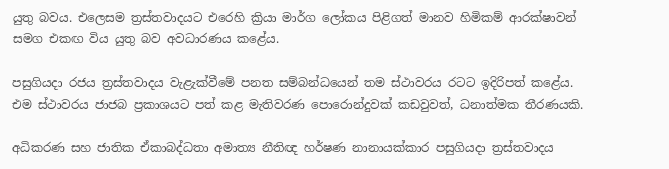යුතු බවය. එලෙසම ත්‍රස්තවාදයට එරෙහි ක්‍රියා මාර්ග ලෝකය පිළිගත් මානව හිමිකම් ආරක්ෂාවන් සමග එකඟ විය යුතු බව අවධාරණය කළේය.

පසුගියදා රජය ත්‍රස්තවාදය වැළැක්වීමේ පනත සම්බන්ධයෙන් තම ස්ථාවරය රටට ඉදිරිපත් කළේය. එම ස්ථාවරය ජාජබ ප්‍රකාශයට පත් කළ මැතිවරණ පොරොන්දුවක් කඩවුවත්, ධනාත්මක තීරණයකි.

අධිකරණ සහ ජාතික ඒකාබද්ධතා අමාත්‍ය නීතිඥ හර්ෂණ නානායක්කාර පසුගියදා ත්‍රස්තවාදය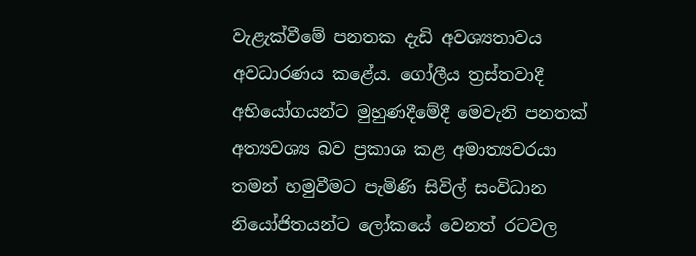වැළැක්වීමේ පනතක දැඩි අවශ්‍යතාවය අවධාරණය කළේය. ගෝලීය ත්‍රස්තවාදී අභියෝගයන්ට මුහුණදීමේදී මෙවැනි පනතක් අත්‍යවශ්‍ය බව ප්‍රකාශ කළ අමාත්‍යවරයා තමන් හමුවීමට පැමිණි සිවිල් සංවිධාන නියෝජිතයන්ට ලෝකයේ වෙනත් රටවල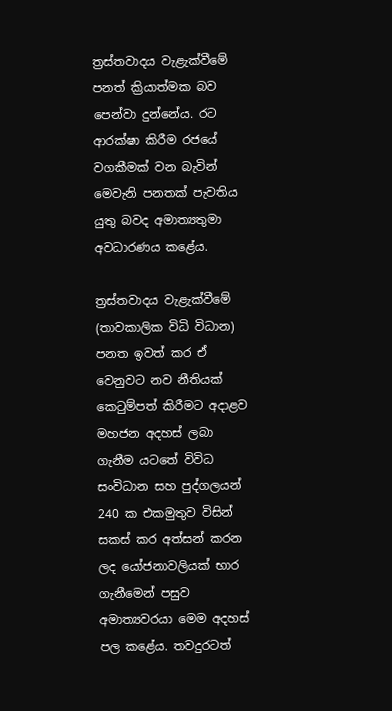ත්‍රස්තවාදය වැළැක්වීමේ පනත් ක්‍රියාත්මක බව පෙන්වා දුන්නේය. රට ආරක්ෂා කිරීම රජයේ වගකීමක් වන බැවින් මෙවැනි පනතක් පැවතිය යුතු බවද අමාත්‍යතුමා අවධාරණය කළේය.

ත්‍රස්තවාදය වැළැක්වීමේ (තාවකාලික විධි විධාන) පනත ඉවත් කර ඒ වෙනුවට නව නීතියක් කෙටුම්පත් කිරීමට අදාළව මහජන අදහස් ලබා ගැනීම යටතේ විවිධ සංවිධාන සහ පුද්ගලයන් 240 ක එකමුතුව විසින් සකස් කර අත්සන් කරන ලද යෝජනාවලියක් භාර
ගැනීමෙන් පසුව අමාත්‍යවරයා මෙම අදහස් පල කළේය. තවදුරටත්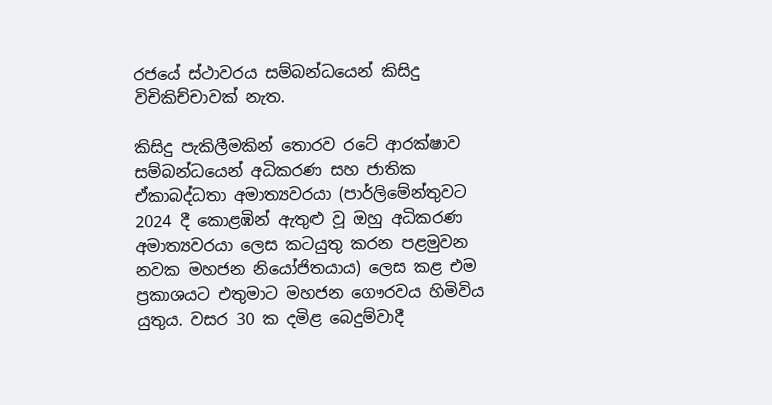රජයේ ස්ථාවරය සම්බන්ධයෙන් කිසිදු විචිකිච්චාවක් නැත.

කිසිදු පැකිලීමකින් තොරව රටේ ආරක්ෂාව සම්බන්ධයෙන් අධිකරණ සහ ජාතික ඒකාබද්ධතා අමාත්‍යවරයා (පාර්ලිමේන්තුවට 2024 දී කොළඹින් ඇතුළු වූ ඔහු අධිකරණ අමාත්‍යවරයා ලෙස කටයුතු කරන පළමුවන නවක මහජන නියෝජිතයාය) ලෙස කළ එම ප්‍රකාශයට එතුමාට මහජන ගෞරවය හිමිවිය යුතුය. වසර 30 ක දමිළ බෙදුම්වාදී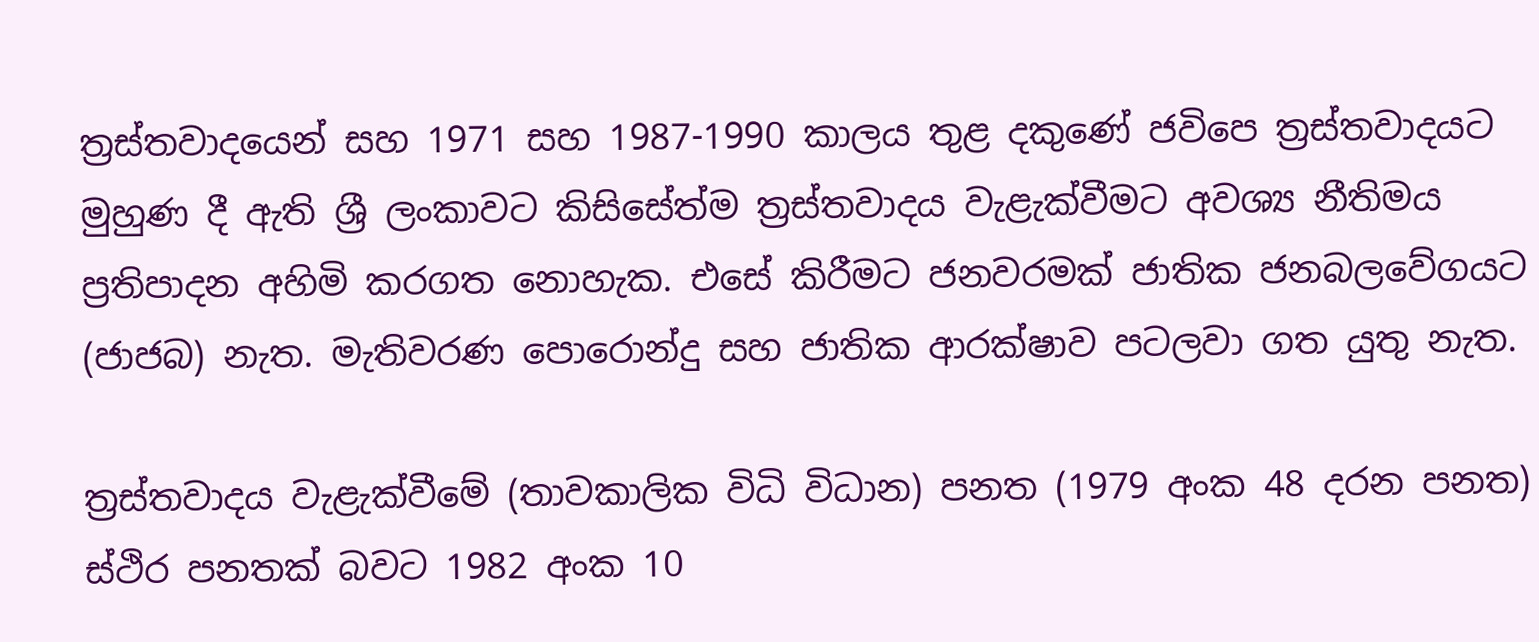ත්‍රස්තවාදයෙන් සහ 1971 සහ 1987-1990 කාලය තුළ දකුණේ ජවිපෙ ත්‍රස්තවාදයට මුහුණ දී ඇති ශ්‍රී ලංකාවට කිසිසේත්ම ත්‍රස්තවාදය වැළැක්වීමට අවශ්‍ය නීතිමය ප්‍රතිපාදන අහිමි කරගත නොහැක. එසේ කිරීමට ජනවරමක් ජාතික ජනබලවේගයට (ජාජබ) නැත. මැතිවරණ පොරොන්දු සහ ජාතික ආරක්ෂාව පටලවා ගත යුතු නැත.

ත්‍රස්තවාදය වැළැක්වීමේ (තාවකාලික විධි විධාන) පනත (1979 අංක 48 දරන පනත) ස්ථිර පනතක් බවට 1982 අංක 10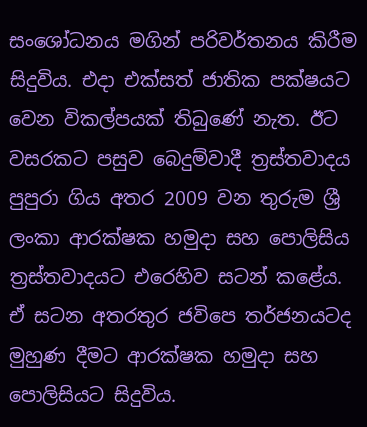සංශෝධනය මගින් පරිවර්තනය කිරීම සිදුවිය. එදා එක්සත් ජාතික පක්ෂයට වෙන විකල්පයක් තිබුණේ නැත. ඊට වසරකට පසුව බෙදුම්වාදී ත්‍රස්තවාදය පුපුරා ගිය අතර 2009 වන තුරුම ශ්‍රී ලංකා ආරක්ෂක හමුදා සහ පොලිසිය ත්‍රස්තවාදයට එරෙහිව සටන් කළේය. ඒ සටන අතරතුර ජවිපෙ තර්ජනයටද මුහුණ දීමට ආරක්ෂක හමුදා සහ පොලිසියට සිදුවිය.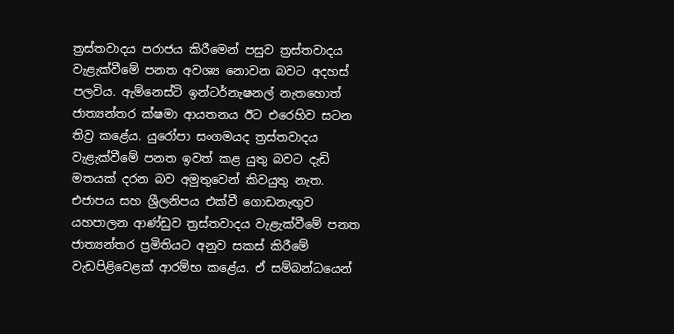ත්‍රස්තවාදය පරාජය කිරීමෙන් පසුව ත්‍රස්තවාදය වැළැක්වීමේ පනත අවශ්‍ය නොවන බවට අදහස් පලවිය. ඇම්නෙස්ටි ඉන්ටර්නැෂනල් නැතහොත් ජාත්‍යන්තර ක්ෂමා ආයතනය ඊට එරෙහිව සටන තිව්‍ර කළේය. යුරෝපා සංගමයද ත්‍රස්තවාදය වැළැක්වීමේ පනත ඉවත් කළ යුතු බවට දැඩි මතයක් දරන බව අමුතුවෙන් කිවයුතු නැත. එජාපය සහ ශ්‍රීලනිපය එක්වී ගොඩනැඟුව යහපාලන ආණ්ඩුව ත්‍රස්තවාදය වැළැක්වීමේ පනත ජාත්‍යන්තර ප්‍රමිතියට අනුව සකස් කිරීමේ වැඩපිළිවෙළක් ආරම්භ කළේය. ඒ සම්බන්ධයෙන්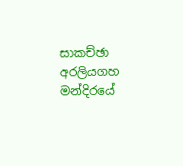සාකච්ඡා අරලියගහ මන්දිරයේ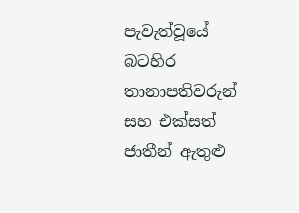පැවැත්වූයේ බටහිර තානාපතිවරුන් සහ එක්සත් ජාතීන් ඇතුළු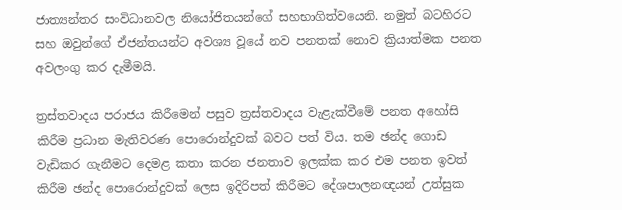ජාත්‍යන්තර සංවිධානවල නියෝජිතයන්ගේ සහභාගිත්වයෙනි. නමුත් බටහිරට සහ ඔවුන්ගේ ඒජන්තයන්ට අවශ්‍ය වූයේ නව පනතක් නොව ක්‍රියාත්මක පනත අවලංගු කර දැමීමයි.

ත්‍රස්තවාදය පරාජය කිරීමෙන් පසුව ත්‍රස්තවාදය වැළැක්වීමේ පනත අහෝසි කිරීම ප්‍රධාන මැතිවරණ පොරොන්දුවක් බවට පත් විය. තම ඡන්ද ගොඩ වැඩිකර ගැනීමට දෙමළ කතා කරන ජනතාව ඉලක්ක කර එම පනත ඉවත් කිරීම ඡන්ද පොරොන්දුවක් ලෙස ඉදිරිපත් කිරීමට දේශපාලනඥයන් උත්සුක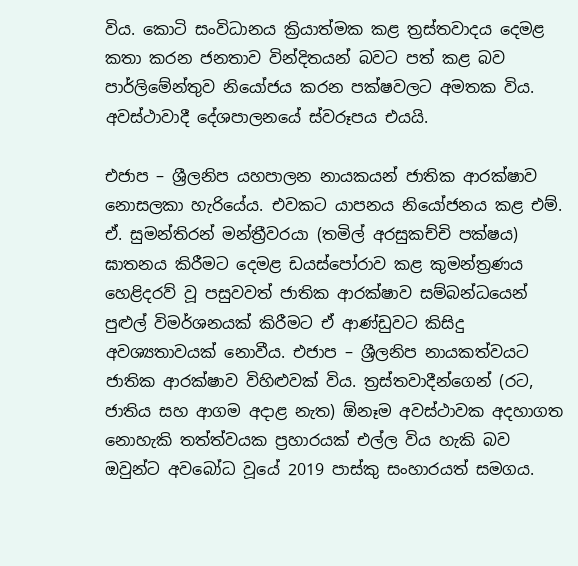විය. කොටි සංවිධානය ක්‍රියාත්මක කළ ත්‍රස්තවාදය දෙමළ කතා කරන ජනතාව වින්දිතයන් බවට පත් කළ බව පාර්ලිමේන්තුව නියෝජය කරන පක්ෂවලට අමතක විය. අවස්ථාවාදී දේශපාලනයේ ස්වරූපය එයයි.

එජාප – ශ්‍රීලනිප යහපාලන නායකයන් ජාතික ආරක්ෂාව නොසලකා හැරියේය. එවකට යාපනය නියෝජනය කළ එම්. ඒ. සුමන්තිරන් මන්ත්‍රීවරයා (තමිල් අරසුකච්චි පක්ෂය) ඝාතනය කිරීමට දෙමළ ඩයස්පෝරාව කළ කුමන්ත්‍රණය හෙළිදරව් වූ පසුවවත් ජාතික ආරක්ෂාව සම්බන්ධයෙන් පුළුල් විමර්ශනයක් කිරීමට ඒ ආණ්ඩුවට කිසිදු අවශ්‍යතාවයක් නොවීය. එජාප – ශ්‍රීලනිප නායකත්වයට ජාතික ආරක්ෂාව විහිළුවක් විය. ත්‍රස්තවාදීන්ගෙන් (රට, ජාතිය සහ ආගම අදාළ නැත) ඕනෑම අවස්ථාවක අදහාගත නොහැකි තත්ත්වයක ප්‍රහාරයක් එල්ල විය හැකි බව ඔවුන්ට අවබෝධ වූයේ 2019 පාස්කු සංහාරයත් සමගය.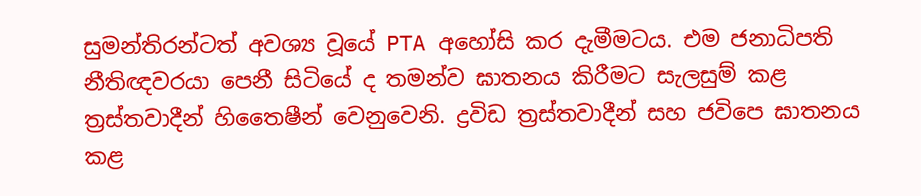සුමන්තිරන්ටත් අවශ්‍ය වූයේ PTA අහෝසි කර දැමීමටය. එම ජනාධිපති නීතිඥවරයා පෙනී සිටියේ ද තමන්ව ඝාතනය කිරීමට සැලසුම් කළ ත්‍රස්තවාදීන් හිතෛෂීන් වෙනුවෙනි. ද්‍රවිඩ ත්‍රස්තවාදීන් සහ ජවිපෙ ඝාතනය කළ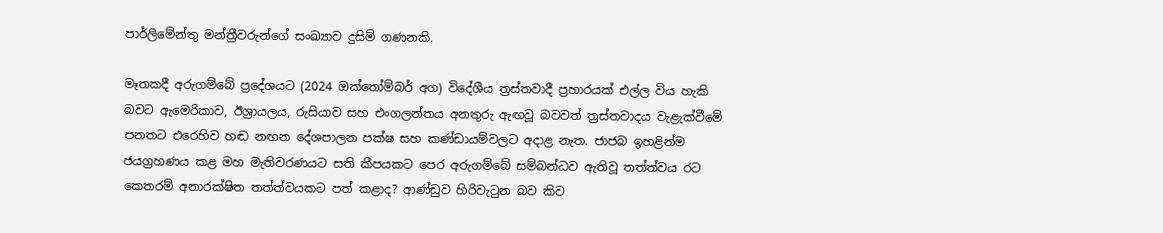පාර්ලිමේන්තු මන්ත්‍රීවරුන්ගේ සංඛ්‍යාව දුසිම් ගණනකි.

මෑතකදී අරුගම්බේ ප්‍රදේශයට (2024 ඔක්තෝම්බර් අග) විදේශීය ත්‍රස්තවාදී ප්‍රහාරයක් එල්ල විය හැකි බවට ඇමෙරිකාව, ඊශ්‍රායලය, රුසියාව සහ එංගලන්තය අනතුරු ඇඟවූ බවවත් ත්‍රස්තවාදය වැළැක්වීමේ පනතට එරෙහිව හඬ නඟන දේශපාලන පක්ෂ සහ කණ්ඩායම්වලට අදාළ නැත. ජාජබ ඉහළින්ම ජයග්‍රහණය කළ මහ මැතිවරණයට සති කීපයකට පෙර අරුගම්බේ සම්බන්ධව ඇතිවූ තත්ත්වය රට කෙතරම් අනාරක්ෂිත තත්ත්වයකට පත් කළාද? ආණ්ඩුව හිරිවැටුන බව කිව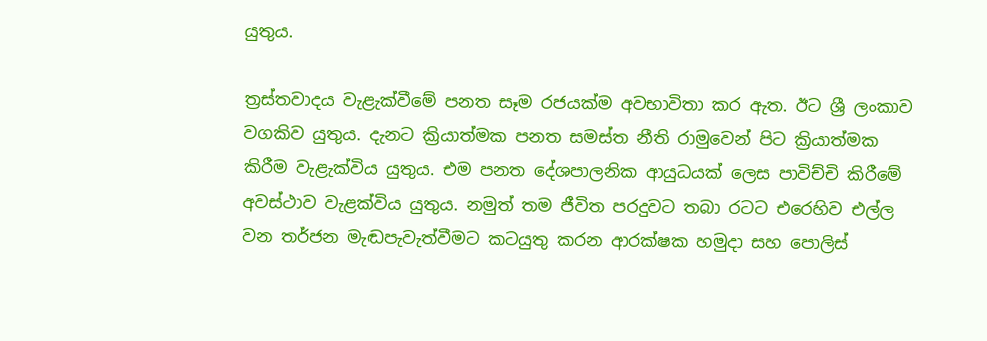යුතුය.

ත්‍රස්තවාදය වැළැක්වීමේ පනත සෑම රජයක්ම අවභාවිතා කර ඇත. ඊට ශ්‍රී ලංකාව වගකිව යුතුය. දැනට ක්‍රියාත්මක පනත සමස්ත නීති රාමුවෙන් පිට ක්‍රියාත්මක කිරීම වැළැක්විය යුතුය. එම පනත දේශපාලනික ආයුධයක් ලෙස පාවිච්චි කිරීමේ අවස්ථාව වැළක්විය යුතුය. නමුත් තම ජීවිත පරදුවට තබා රටට එරෙහිව එල්ල වන තර්ජන මැඬපැවැත්වීමට කටයුතු කරන ආරක්ෂක හමුදා සහ පොලිස්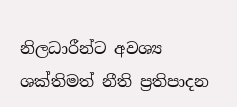නිලධාරීන්ට අවශ්‍ය ශක්තිමත් නීති ප්‍රතිපාදන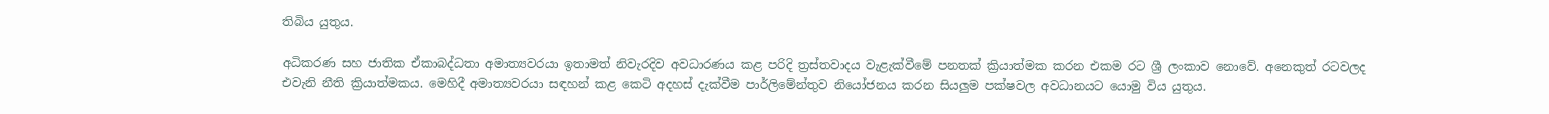තිබිය යුතුය.

අධිකරණ සහ ජාතික ඒකාබද්ධතා අමාත්‍යවරයා ඉතාමත් නිවැරදිව අවධාරණය කළ පරිදි ත්‍රස්තවාදය වැළැක්වීමේ පනතක් ක්‍රියාත්මක කරන එකම රට ශ්‍රී ලංකාව නොවේ. අනෙකුත් රටවලද එවැනි නීති ක්‍රියාත්මකය. මෙහිදී අමාත්‍යවරයා සඳහන් කළ කෙටි අදහස් දැක්වීම පාර්ලිමේන්තුව නියෝජනය කරන සියලුම පක්ෂවල අවධානයට යොමු විය යුතුය.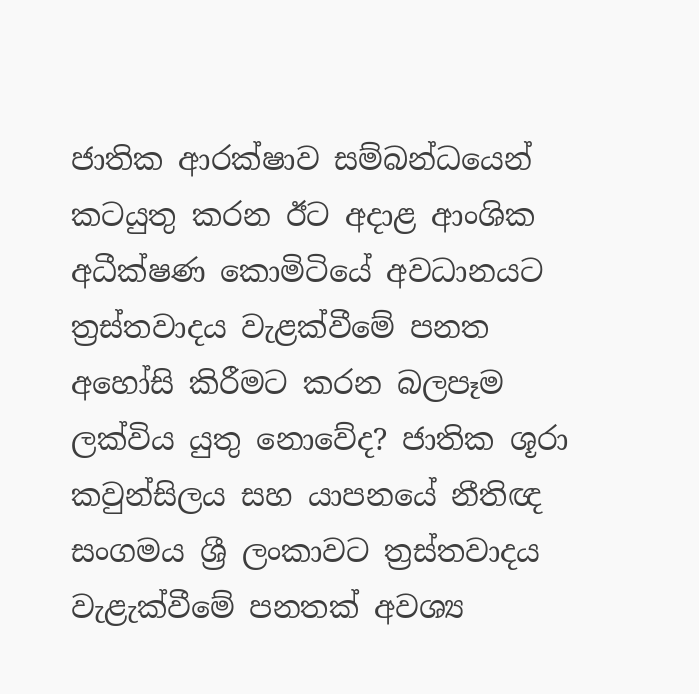ජාතික ආරක්ෂාව සම්බන්ධයෙන් කටයුතු කරන ඊට අදාළ ආංශික අධීක්ෂණ කොමිටියේ අවධානයට ත්‍රස්තවාදය වැළක්වීමේ පනත අහෝසි කිරීමට කරන බලපෑම ලක්විය යුතු නොවේද? ජාතික ශූරා කවුන්සිලය සහ යාපනයේ නීතිඥ සංගමය ශ්‍රී ලංකාවට ත්‍රස්තවාදය වැළැක්වීමේ පනතක් අවශ්‍ය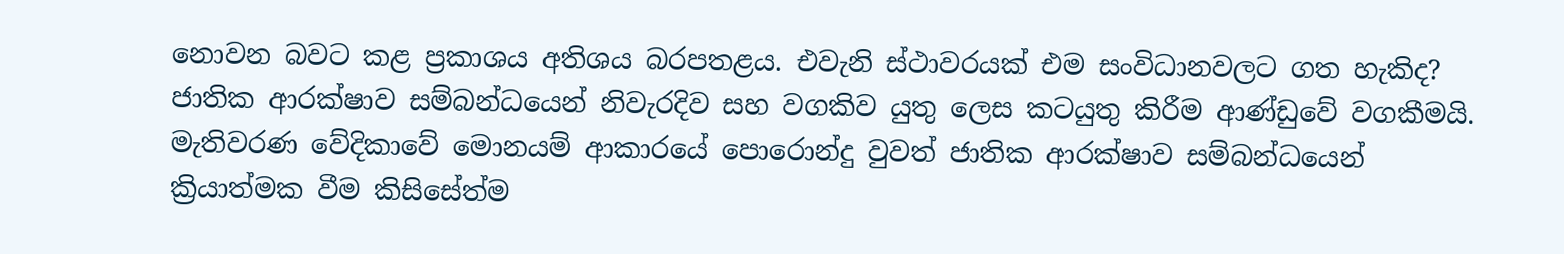නොවන බවට කළ ප්‍රකාශය අතිශය බරපතළය. එවැනි ස්ථාවරයක් එම සංවිධානවලට ගත හැකිද? ජාතික ආරක්ෂාව සම්බන්ධයෙන් නිවැරදිව සහ වගකිව යුතු ලෙස කටයුතු කිරීම ආණ්ඩුවේ වගකීමයි. මැතිවරණ වේදිකාවේ මොනයම් ආකාරයේ පොරොන්දු වුවත් ජාතික ආරක්ෂාව සම්බන්ධයෙන් ක්‍රියාත්මක වීම කිසිසේත්ම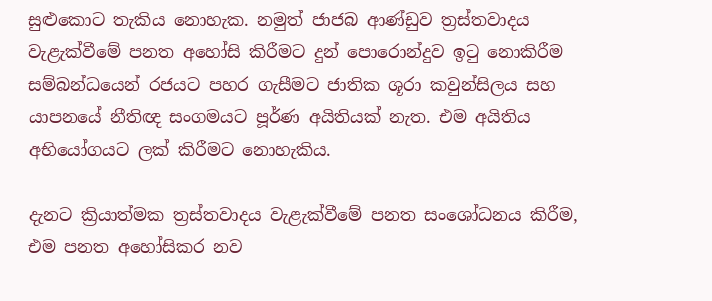සුළුකොට තැකිය නොහැක. නමුත් ජාජබ ආණ්ඩුව ත්‍රස්තවාදය වැළැක්වීමේ පනත අහෝසි කිරීමට දුන් පොරොන්දුව ඉටු නොකිරීම සම්බන්ධයෙන් රජයට පහර ගැසීමට ජාතික ශූරා කවුන්සිලය සහ යාපනයේ නීතිඥ සංගමයට පූර්ණ අයිතියක් නැත. එම අයිතිය අභියෝගයට ලක් කිරීමට නොහැකිය.

දැනට ක්‍රියාත්මක ත්‍රස්තවාදය වැළැක්වීමේ පනත සංශෝධනය කිරීම, එම පනත අහෝසිකර නව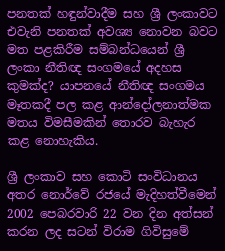පනතක් හඳුන්වාදීම සහ ශ්‍රී ලංකාවට එවැනි පනතක් අවශ්‍ය නොවන බවට මත පළකිරීම සම්බන්ධයෙන් ශ්‍රී ලංකා නීතිඥ සංගමයේ අදහස කුමක්ද? යාපනයේ නීතිඥ සංගමය මෑතකදී පල කළ ආන්දෝලනාත්මක මතය විමසීමකින් තොරව බැහැර කළ නොහැකිය.

ශ්‍රී ලංකාව සහ කොටි සංවිධානය අතර නොර්වේ රජයේ මැදිහත්වීමෙන් 2002 පෙබරවාරි 22 වන දින අත්සන් කරන ලද සටන් විරාම ගිවිසුමේ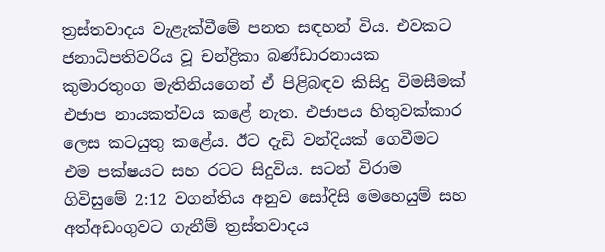ත්‍රස්තවාදය වැළැක්වීමේ පනත සඳහන් විය. එවකට ජනාධිපතිවරිය වූ චන්ද්‍රිකා බණ්ඩාරනායක කුමාරතුංග මැතිනියගෙන් ඒ පිළිබඳව කිසිදු විමසීමක් එජාප නායකත්වය කළේ නැත. එජාපය හිතුවක්කාර ලෙස කටයුතු කළේය. ඊට දැඩි වන්දියක් ගෙවීමට එම පක්ෂයට සහ රටට සිදුවිය. සටන් විරාම ගිවිසුමේ 2:12 වගන්තිය අනුව සෝදිසි මෙහෙයුම් සහ අත්අඩංගුවට ගැනීම් ත්‍රස්තවාදය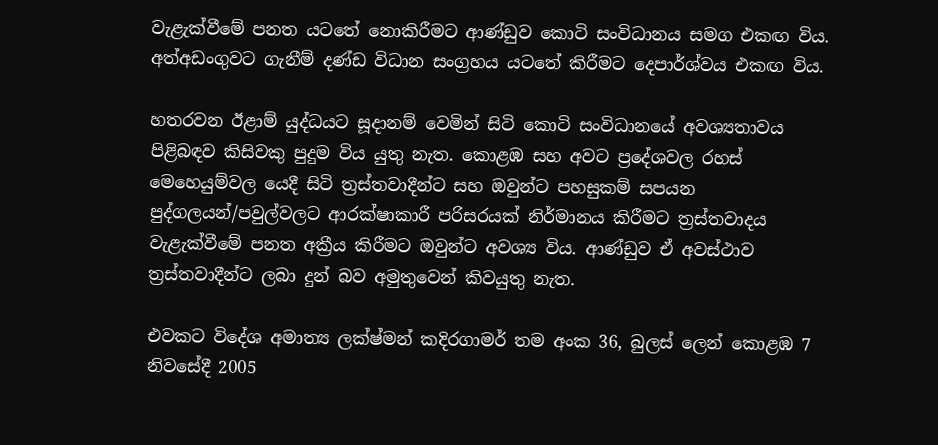වැළැක්වීමේ පනත යටතේ නොකිරීමට ආණ්ඩුව කොටි සංවිධානය සමග එකඟ විය. අත්අඩංගුවට ගැනීම් දණ්ඩ විධාන සංග්‍රහය යටතේ කිරීමට දෙපාර්ශ්වය එකඟ විය.

හතරවන ඊළාම් යුද්ධයට සූදානම් වෙමින් සිටි කොටි සංවිධානයේ අවශ්‍යතාවය පිළිබඳව කිසිවකු පුදුම විය යුතු නැත. කොළඹ සහ අවට ප්‍රදේශවල රහස් මෙහෙයුම්වල යෙදී සිටි ත්‍රස්තවාදීන්ට සහ ඔවුන්ට පහසුකම් සපයන පුද්ගලයන්/පවුල්වලට ආරක්ෂාකාරී පරිසරයක් නිර්මානය කිරීමට ත්‍රස්තවාදය වැළැක්වීමේ පනත අක්‍රීය කිරීමට ඔවුන්ට අවශ්‍ය විය. ආණ්ඩුව ඒ අවස්ථාව ත්‍රස්තවාදීන්ට ලබා දුන් බව අමුතුවෙන් කිවයුතු නැත.

එවකට විදේශ අමාත්‍ය ලක්ෂ්මන් කදිරගාමර් තම අංක 36, බුලස් ලෙන් කොළඹ 7 නිවසේදී 2005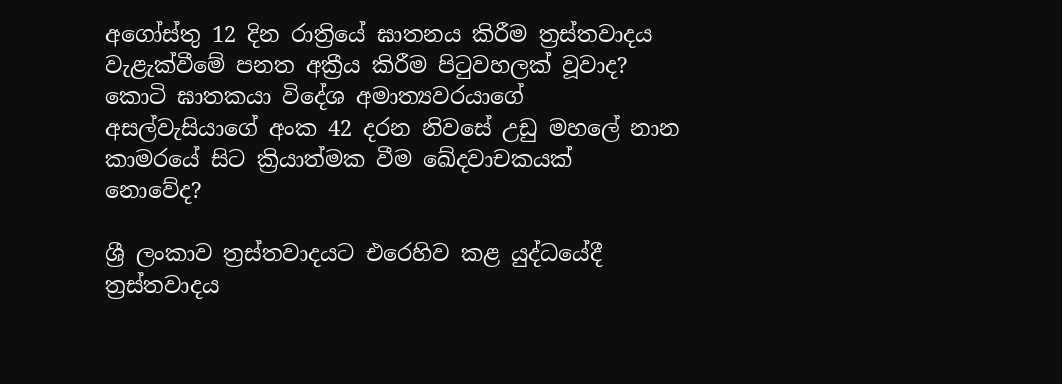අගෝස්තු 12 දින රාත්‍රියේ ඝාතනය කිරීම ත්‍රස්තවාදය වැළැක්වීමේ පනත අක්‍රීය කිරීම පිටුවහලක් වූවාද? කොටි ඝාතකයා විදේශ අමාත්‍යවරයාගේ අසල්වැසියාගේ අංක 42 දරන නිවසේ උඩු මහලේ නාන කාමරයේ සිට ක්‍රියාත්මක වීම ඛේදවාචකයක් නොවේද?

ශ්‍රී ලංකාව ත්‍රස්තවාදයට එරෙහිව කළ යුද්ධයේදී ත්‍රස්තවාදය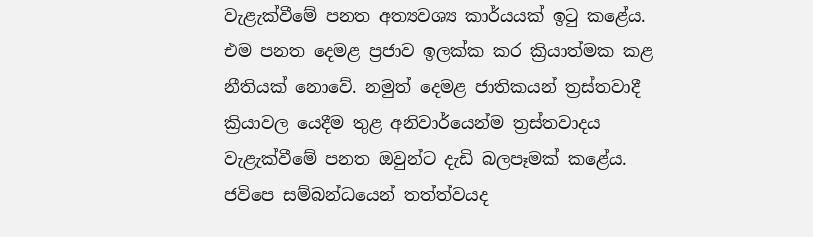වැළැක්වීමේ පනත අත්‍යවශ්‍ය කාර්යයක් ඉටු කළේය. එම පනත දෙමළ ප්‍රජාව ඉලක්ක කර ක්‍රියාත්මක කළ නීතියක් නොවේ. නමුත් දෙමළ ජාතිකයන් ත්‍රස්තවාදී ක්‍රියාවල යෙදීම තුළ අනිවාර්යෙන්ම ත්‍රස්තවාදය වැළැක්වීමේ පනත ඔවුන්ට දැඩි බලපෑමක් කළේය. ජවිපෙ සම්බන්ධයෙන් තත්ත්වයද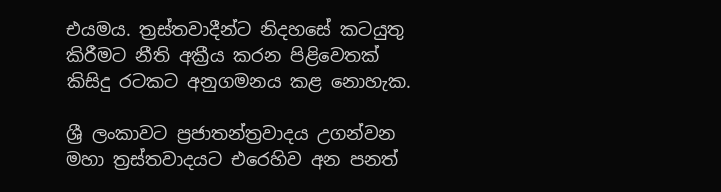එයමය. ත්‍රස්තවාදීන්ට නිදහසේ කටයුතු කිරීමට නීති අක්‍රීය කරන පිළිවෙතක් කිසිදු රටකට අනුගමනය කළ නොහැක.

ශ්‍රී ලංකාවට ප්‍රජාතන්ත්‍රවාදය උගන්වන මහා ත්‍රස්තවාදයට එරෙහිව අන පනත්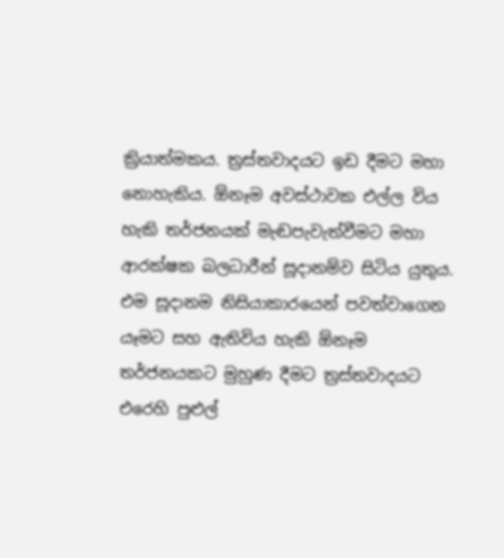ක්‍රියාත්මකය. ත්‍රස්තවාදයට ඉඩ දීමට මහා නොහැකිය. ඕනෑම අවස්ථාවක එල්ල විය හැකි තර්ජනයක් මැඬපැවැත්වීමට මහා ආරක්ෂක බලධාරීන් සූදානම්ව සිටිය යුතුය. එම සූදානම නිසියාකාරයෙන් පවත්වාගෙන යෑමට සහ ඇතිවිය හැකි ඕනෑම තර්ජනයකට මුහුණ දීමට ත්‍රස්තවාදයට එරෙහි පුළුල්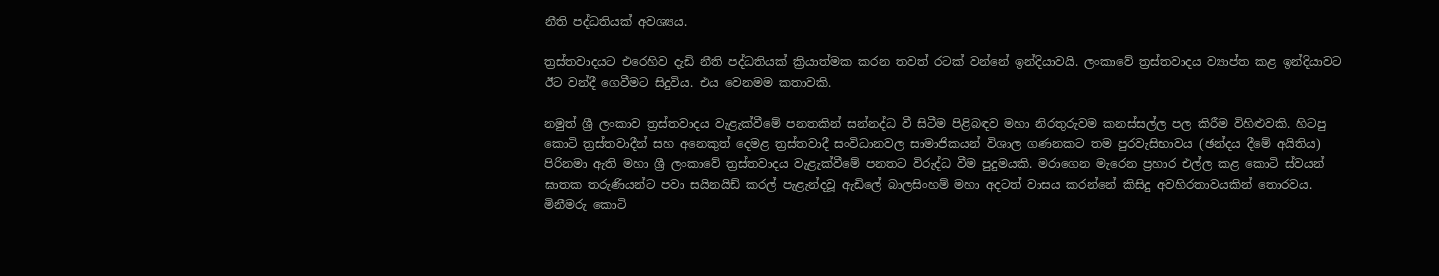නීති පද්ධතියක් අවශ්‍යය.

ත්‍රස්තවාදයට එරෙහිව දැඩි නීති පද්ධතියක් ක්‍රියාත්මක කරන තවත් රටක් වන්නේ ඉන්දියාවයි. ලංකාවේ ත්‍රස්තවාදය ව්‍යාප්ත කළ ඉන්දියාවට ඊට වන්දී ගෙවීමට සිදුවිය. එය වෙනමම කතාවකි.

නමුත් ශ්‍රී ලංකාව ත්‍රස්තවාදය වැළැක්වීමේ පනතකින් සන්නද්ධ වී සිටීම පිළිබඳව මහා නිරතුරුවම කනස්සල්ල පල කිරීම විහිළුවකි. හිටපු කොටි ත්‍රස්තවාදීන් සහ අනෙකුත් දෙමළ ත්‍රස්තවාදී සංවිධානවල සාමාජිකයන් විශාල ගණනකට තම පුරවැසිභාවය (ඡන්දය දීමේ අයිතිය) පිරිනමා ඇති මහා ශ්‍රී ලංකාවේ ත්‍රස්තවාදය වැළැක්වීමේ පනතට විරුද්ධ වීම පුදුමයකි. මරාගෙන මැරෙන ප්‍රහාර එල්ල කළ කොටි ස්වයන් ඝාතක තරුණියන්ට පවා සයිනයිඩ් කරල් පැළැන්දවූ ඇඩිලේ බාලසිංහම් මහා අදටත් වාසය කරන්නේ කිසිදු අවහිරතාවයකින් තොරවය. මිනීමරු කොටි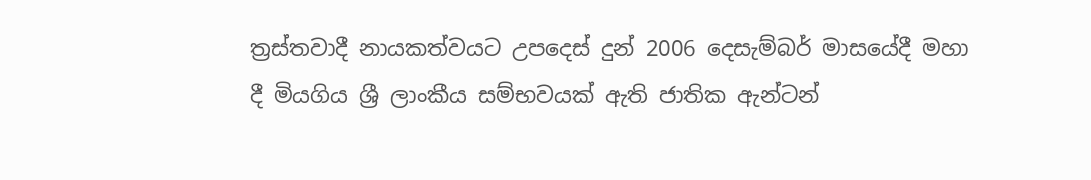ත්‍රස්තවාදී නායකත්වයට උපදෙස් දුන් 2006 දෙසැම්බර් මාසයේදී මහා දී මියගිය ශ්‍රී ලාංකීය සම්භවයක් ඇති ජාතික ඇන්ටන්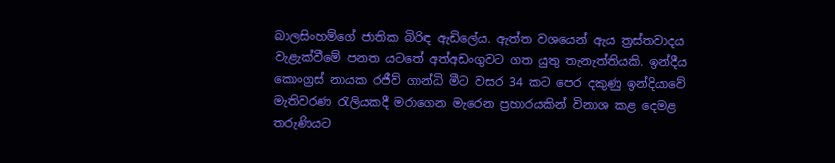බාලසිංහම්ගේ ජාතික බිරිඳ ඇඩිලේය. ඇත්ත වශයෙන් ඇය ත්‍රස්තවාදය වැළැක්වීමේ පනත යටතේ අත්අඩංගුවට ගත යුතු තැනැත්තියකි. ඉන්දීය කොංග්‍රස් නායක රජීව් ගාන්ධි මීට වසර 34 කට පෙර දකුණු ඉන්දියාවේ මැතිවරණ රැලියකදී මරාගෙන මැරෙන ප්‍රහාරයකින් විනාශ කළ දෙමළ තරුණියට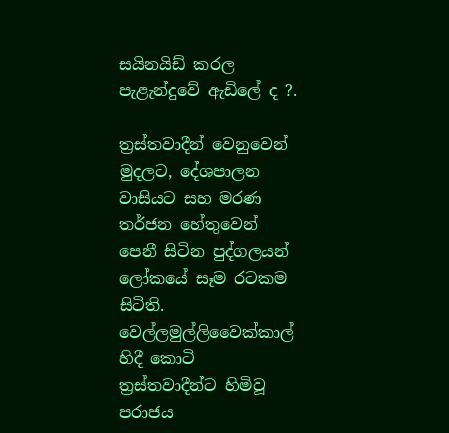සයිනයිඩ් කරල පැළැන්දුවේ ඇඩිලේ ද ?.

ත්‍රස්තවාදීන් වෙනුවෙන් මුදලට, දේශපාලන වාසියට සහ මරණ තර්ජන හේතුවෙන් පෙනී සිටින පුද්ගලයන් ලෝකයේ සෑම රටකම සිටිති. වෙල්ලමුල්ලිවෛක්කාල් හිදී කොටි ත්‍රස්තවාදීන්ට හිමිවූ පරාජය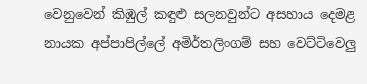වෙනුවෙන් කිඹුල් කඳුළු සලනවුන්ට අසහාය දෙමළ නායක අප්පාපිල්ලේ අමිර්තලිංගම් සහ වෙට්ටිවෙලු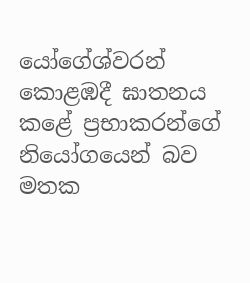යෝගේශ්වරන් කොළඹදී ඝාතනය කළේ ප්‍රභාකරන්ගේ නියෝගයෙන් බව මතක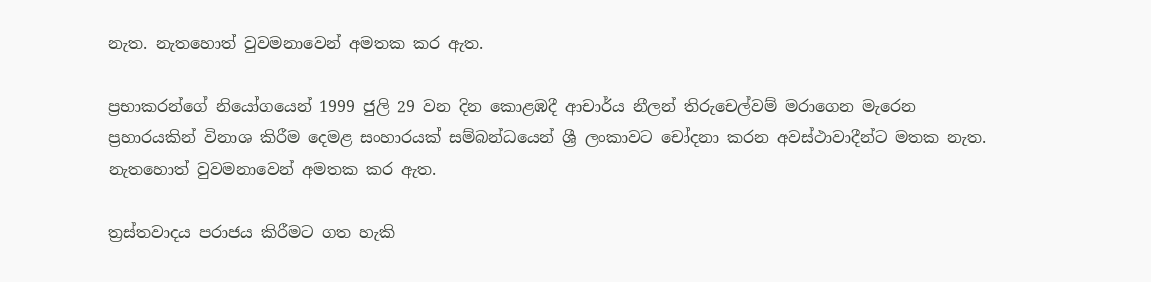නැත. නැතහොත් වුවමනාවෙන් අමතක කර ඇත.

ප්‍රභාකරන්ගේ නියෝගයෙන් 1999 ජුලි 29 වන දින කොළඹදී ආචාර්ය නීලන් තිරුචෙල්වම් මරාගෙන මැරෙන ප්‍රහාරයකින් විනාශ කිරීම දෙමළ සංහාරයක් සම්බන්ධයෙන් ශ්‍රී ලංකාවට චෝදනා කරන අවස්ථාවාදීන්ට මතක නැත. නැතහොත් වුවමනාවෙන් අමතක කර ඇත.

ත්‍රස්තවාදය පරාජය කිරීමට ගත හැකි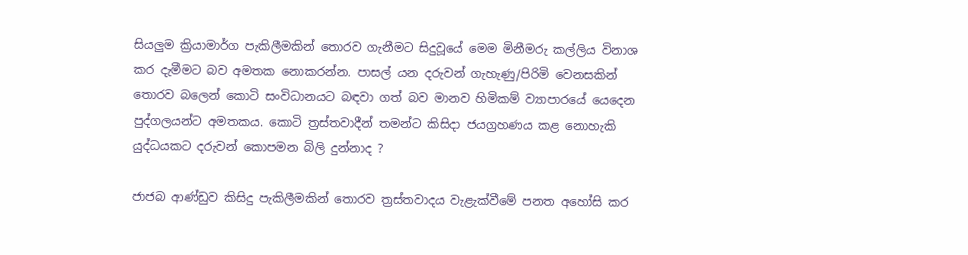සියලුම ක්‍රියාමාර්ග පැකිලීමකින් තොරව ගැනීමට සිදුවූයේ මෙම මිනීමරු කල්ලිය විනාශ කර දැමීමට බව අමතක නොකරන්න. පාසල් යන දරුවන් ගැහැණු/පිරිමි වෙනසකින් තොරව බලෙන් කොටි සංවිධානයට බඳවා ගත් බව මානව හිමිකම් ව්‍යාපාරයේ යෙදෙන පුද්ගලයන්ට අමතකය. කොටි ත්‍රස්තවාදීන් තමන්ට කිසිදා ජයග්‍රහණය කළ නොහැකි යුද්ධයකට දරුවන් කොපමන බිලි දුන්නාද ?

ජාජබ ආණ්ඩුව කිසිදු පැකිලීමකින් තොරව ත්‍රස්තවාදය වැළැක්වීමේ පනත අහෝසි කර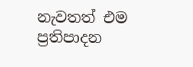නැවතත් එම ප්‍රතිපාදන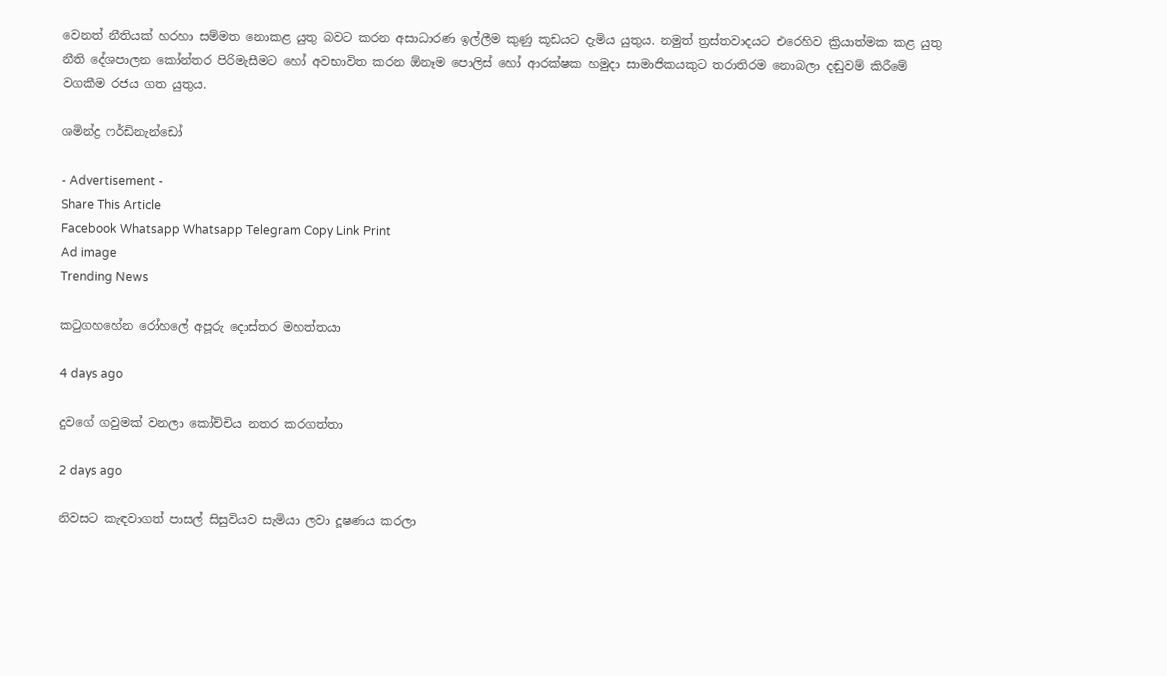වෙනත් නීතියක් හරහා සම්මත නොකළ යුතු බවට කරන අසාධාරණ ඉල්ලීම කුණු කූඩයට දැමිය යුතුය. නමුත් ත්‍රස්තවාදයට එරෙහිව ක්‍රියාත්මක කළ යුතු නීති දේශපාලන කෝන්තර පිරිමැසීමට හෝ අවභාවිත කරන ඕනෑම පොලිස් හෝ ආරක්ෂක හමුදා සාමාජිකයකුට තරාතිරම නොබලා දඬුවම් කිරීමේ වගකීම රජය ගත යුතුය.

ශමින්ද්‍ර ෆර්ඩිනැන්ඩෝ

- Advertisement -
Share This Article
Facebook Whatsapp Whatsapp Telegram Copy Link Print
Ad image
Trending News

කටුගහහේන රෝහලේ අපූරු දොස්තර මහත්තයා

4 days ago

දුවගේ ගවුමක් වනලා කෝච්චිය නතර කරගත්තා

2 days ago

නිවසට කැඳවාගත් පාසල් සිසුවියව සැමියා ලවා දූෂණය කරලා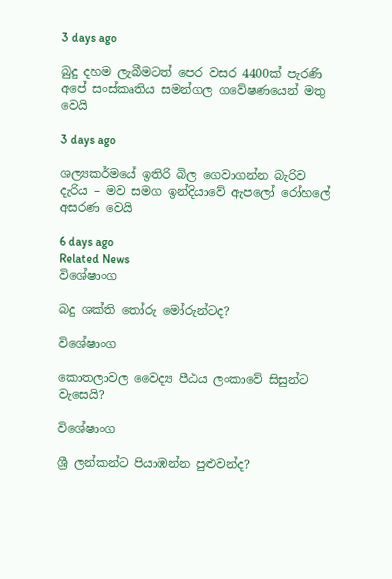3 days ago

බුදු දහම ලැබීමටත් පෙර වසර 4400ක් පැරණි අපේ සංස්කෘතිය සමන්ගල ගවේෂණයෙන් මතු වෙයි

3 days ago

ශල්‍යකර්මයේ ඉතිරි බිල ගෙවාගන්න බැරිව දැරිය – මව සමග ඉන්දියාවේ ඇපලෝ රෝහලේ අසරණ වෙයි

6 days ago
Related News
විශේෂාංග

බදු ශක්ති තෝරු මෝරුන්ටද?

විශේෂාංග

කොතලාවල වෛද්‍ය පීඨය ලංකාවේ සිසුන්ට වැසෙයි?

විශේෂාංග

ශ්‍රී ලන්කන්ට පියාඹන්න පුළුවන්ද?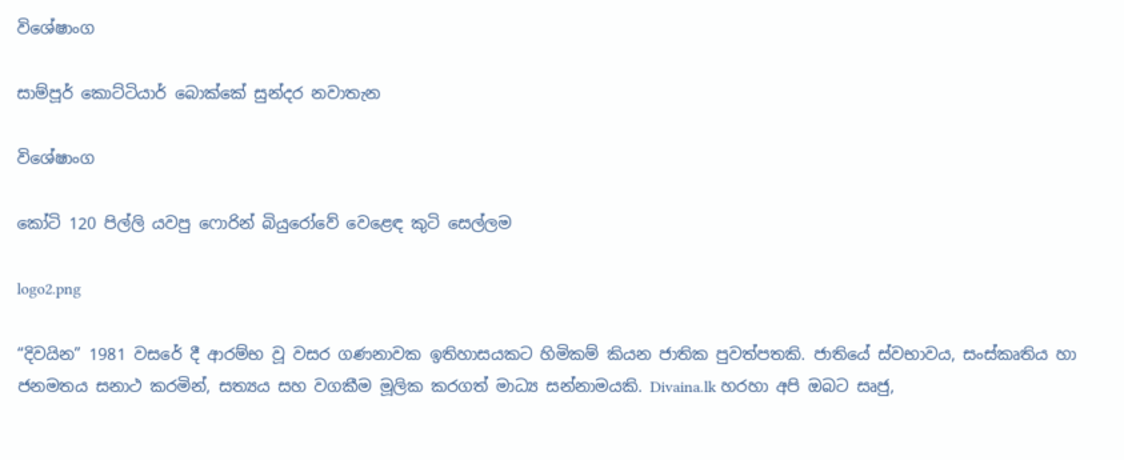විශේෂාංග

සාම්පූර් කොට්ටියාර් බොක්කේ සුන්දර නවාතැන

විශේෂාංග

කෝටි 120 පිල්ලි යවපු ෆොරින් බියුරෝවේ වෙළෙඳ කුටි සෙල්ලම

logo2.png

“දිවයින” 1981 වසරේ දී ආරම්භ වූ වසර ගණනාවක ඉතිහාසයකට හිමිකම් කියන ජාතික පුවත්පතකි. ජාතියේ ස්වභාවය, සංස්කෘතිය හා ජනමතය සනාථ කරමින්, සත්‍යය සහ වගකීම මූලික කරගත් මාධ්‍ය සන්නාමයකි. Divaina.lk හරහා අපි ඔබට සෘජු,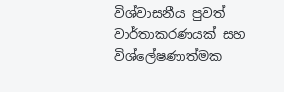විශ්වාසනීය පුවත් වාර්තාකරණයක් සහ විශ්ලේෂණාත්මක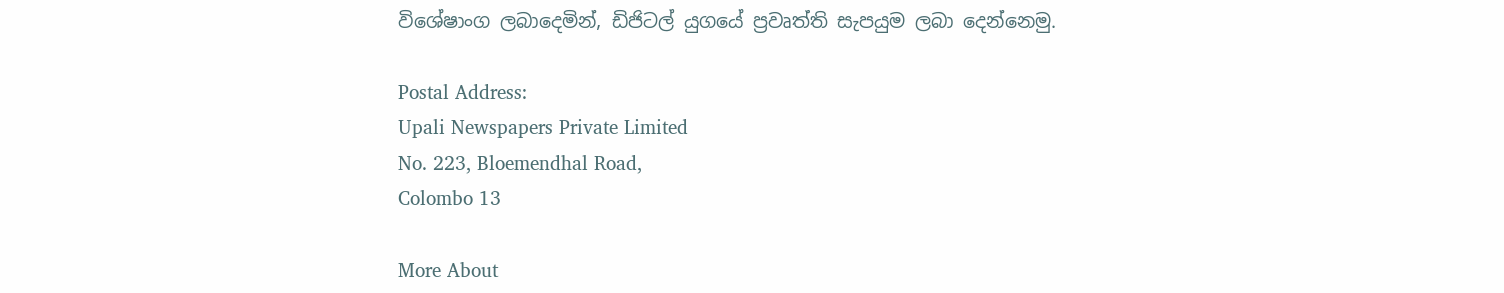විශේෂාංග ලබාදෙමින්, ඩිජිටල් යුගයේ ප්‍රවෘත්ති සැපයුම ලබා දෙන්නෙමු.

Postal Address:
Upali Newspapers Private Limited
No. 223, Bloemendhal Road,
Colombo 13

More About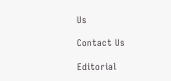Us

Contact Us

Editorial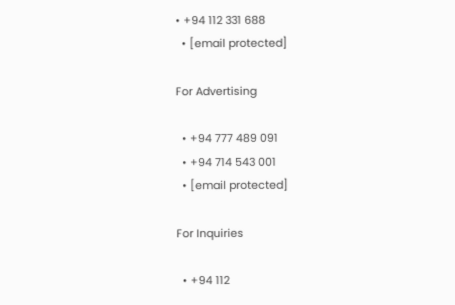• +94 112 331 688
  • [email protected]

For Advertising

  • +94 777 489 091
  • +94 714 543 001
  • [email protected]

For Inquiries

  • +94 112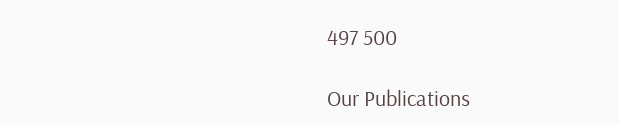497 500

Our Publications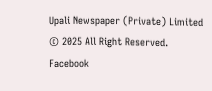Upali Newspaper (Private) Limited © 2025 All Right Reserved.
Facebook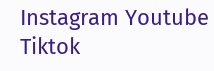Instagram Youtube Tiktok